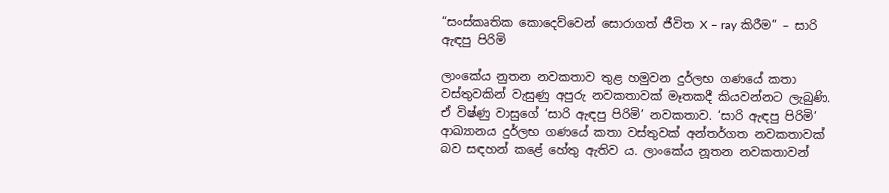“සංස්කෘතික කොදෙව්වෙන් සොරාගත් ජීවිත X – ray කිරීම” – සාරි ඇඳපු පිරිමි

ලාංකේය නුතන නවකතාව තුළ හමුවන දුර්ලභ ගණයේ කතා වස්තුවකින් වැසුණු අපුරු නවකතාවක් මෑතකදී කියවන්නට ලැබුණි. ඒ විෂ්ණු වාසුගේ ‘සාරි ඇඳපු පිරිමි’ නවකතාව. ‘සාරි ඇඳපු පිරිමි’ ආඛ්‍යානය දුර්ලභ ගණයේ කතා වස්තුවක් අන්තර්ගත නවකතාවක් බව සඳහන් කළේ හේතු ඇතිව ය. ලාංකේය නූතන නවකතාවන්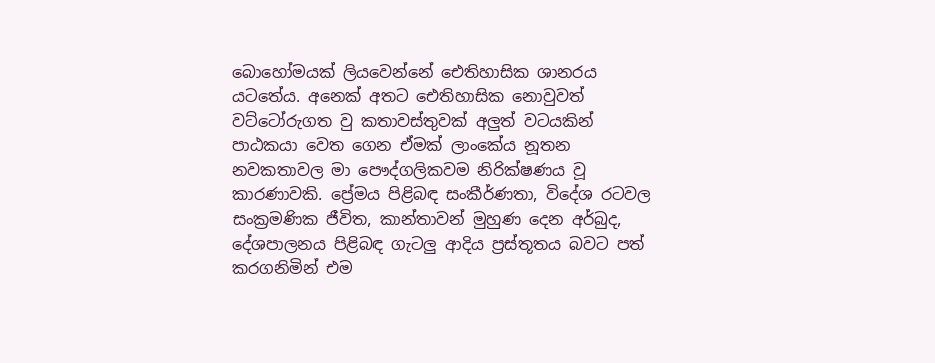බොහෝමයක් ලියවෙන්නේ ඓතිහාසික ශානරය යටතේය. අනෙක් අතට ඓතිහාසික නොවුවත් වට්ටෝරුගත වු කතාවස්තුවක් අලුත් වටයකින් පාඨකයා වෙත ගෙන ඒමක් ලාංකේය නූතන නවකතාවල මා පෞද්ගලිකවම නිරික්ෂණය වූ කාරණාවකි. ප්‍රේමය පිළිබඳ සංකීර්ණතා, විදේශ රටවල සංක්‍රමණික ජීවිත, කාන්තාවන් මුහුණ දෙන අර්බුද, දේශපාලනය පිළිබඳ ගැටලු ආදිය ප්‍රස්තූතය බවට පත් කරගනිමින් එම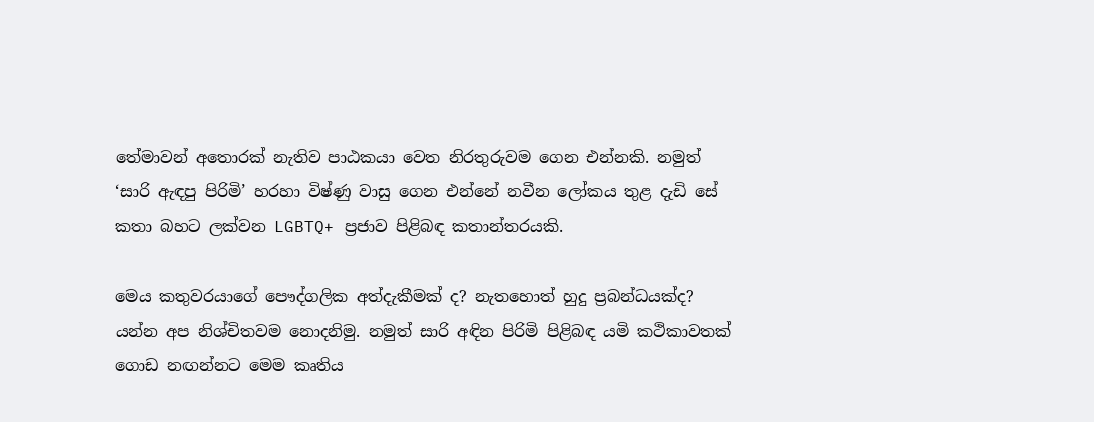තේමාවන් අතොරක් නැතිව පාඨකයා වෙත නිරතුරුවම ගෙන එන්නකි. නමුත් ‘සාරි ඇඳපු පිරිමි’ හරහා විෂ්ණු වාසු ගෙන එන්නේ නවීන ලෝකය තුළ දැඩි සේ කතා බහට ලක්වන LGBTQ+ ප්‍රජාව පිළිබඳ කතාන්තරයකි.

මෙය කතුවරයාගේ පෞද්ගලික අත්දැකීමක් ද? නැතහොත් හුදු ප්‍රබන්ධයක්ද? යන්න අප නිශ්චිතවම නොදනිමු. නමුත් සාරි අඳින පිරිමි පිළිබඳ යමි කථිකාවතක් ගොඩ නඟන්නට මෙම කෘතිය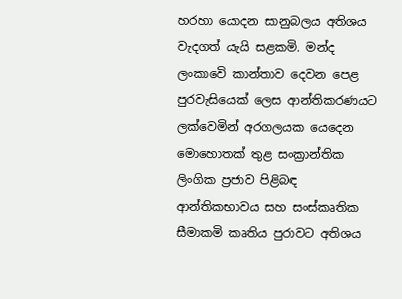හරහා යොදන සානුබලය අතිශය වැදගත් යැයි සළකමි. මන්ද ලංකාවෙි කාන්තාව දෙවන පෙළ පුරවැසියෙක් ලෙස ආන්තිකරණයට ලක්වෙමින් අරගලයක යෙදෙන මොහොතක් තුළ සංක්‍රාන්තික ලිංගික ප්‍රජාව පිළිබඳ ආන්තිකභාවය සහ සංස්කෘතික සීමාකමි කෘතිය පුරාවට අතිශය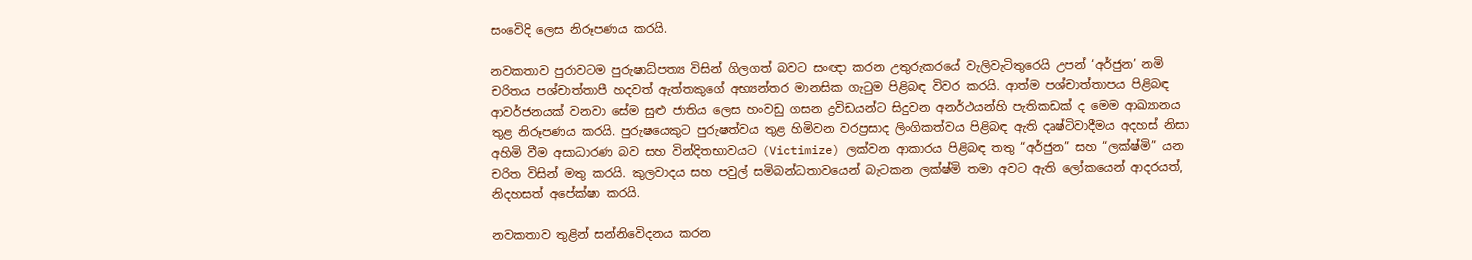සංවෙිදි ලෙස නිරූපණය කරයි.

නවකතාව පුරාවටම පුරුෂාධ්පත්‍ය විසින් ගිලගත් බවට සංඥා කරන උතුරුකරයේ වැලිවැටිතුරෙයි උපන් ‘අර්ජුන’ නමි චරිතය පශ්චාත්තාපී හදවත් ඇත්තකුගේ අභ්‍යන්තර මානසික ගැටුම පිළිබඳ විවර කරයි. ආත්ම පශ්චාත්තාපය පිළිබඳ ආවර්ජනයක් වනවා සේම සුළු ජාතිය ලෙස හංවඩු ගසන ද්‍රවිඩයන්ට සිදුවන අනර්ථයන්හි පැතිකඩක් ද මෙම ආඛ්‍යානය තුළ නිරූපණය කරයි. පුරුෂයෙකුට පුරුෂත්වය තුළ හිමිවන වරප්‍රසාද ලිංගිකත්වය පිළිබඳ ඇති දෘෂ්ටිවාදීමය අදහස් නිසා අහිමි වීම අසාධාරණ බව සහ වින්දිතභාවයට (Victimize) ලක්වන ආකාරය පිළිබඳ තතු “අර්ජුන” සහ “ලක්ෂ්මි” යන චරිත විසින් මතු කරයි. කුලවාදය සහ පවුල් සමිබන්ධතාවයෙන් බැටකන ලක්ෂ්මි තමා අවට ඇති ලෝකයෙන් ආදරයත්, නිදහසත් අපේක්ෂා කරයි.

නවකතාව තුළින් සන්නිවෙිදනය කරන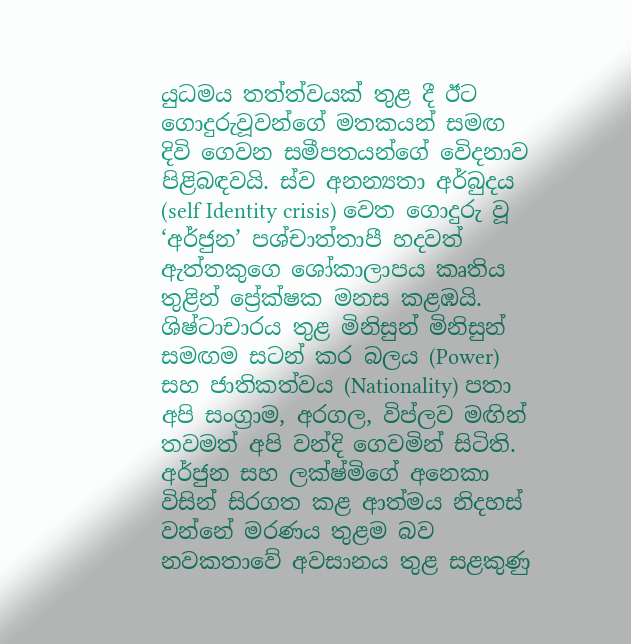යුධමය තත්ත්වයක් තුළ දී ඊට ගොදුරුවූවන්ගේ මතකයන් සමඟ දිවි ගෙවන සමීපතයන්ගේ වෙිදනාව පිළිබඳවයි. ස්ව අනන්‍යතා අර්බුදය (self Identity crisis) වෙත ගොදුරු වූ ‘අර්ජුන’ පශ්චාත්තාපී හදවත් ඇත්තකුගෙ ශෝකාලාපය කෘතිය තුළින් ප්‍රේක්ෂක මනස කළඹයි. ශිෂ්ටාචාරය තුළ මිනිසුන් මිනිසුන් සමඟම සටන් කර බලය (Power) සහ ජාතිකත්වය (Nationality) පතා අපි සංග්‍රාම, අරගල, විප්ලව මඟින් තවමත් අපි වන්දි ගෙවමින් සිටිති. අර්ජුන සහ ලක්ෂ්මිගේ අනෙකා විසින් සිරගත කළ ආත්මය නිදහස් වන්නේ මරණය තුළම බව නවකතාවේ අවසානය තුළ සළකුණු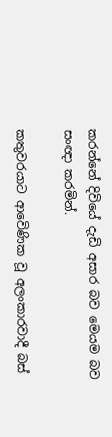කරන්නේ දිවියේ දැඩි අසාර බව මෙයම බව සංඥා කරමින්.

කතුවරයාට ආවෙිණික වූ අලංකාරවාදී බස්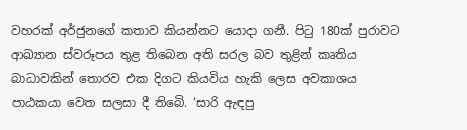වහරක් අර්ජුනගේ කතාව කියන්නට යොදා ගනී. පිටු 180ක් පුරාවට ආඛ්‍යාන ස්වරූපය තුළ තිබෙන අති සරල බව තුළින් කෘතිය බාධාවකින් තොරව එක දිගට කියවිය හැකි ලෙස අවකාශය පාඨකයා වෙත සලසා දී තිබෙි. ‘සාරි ඇඳපු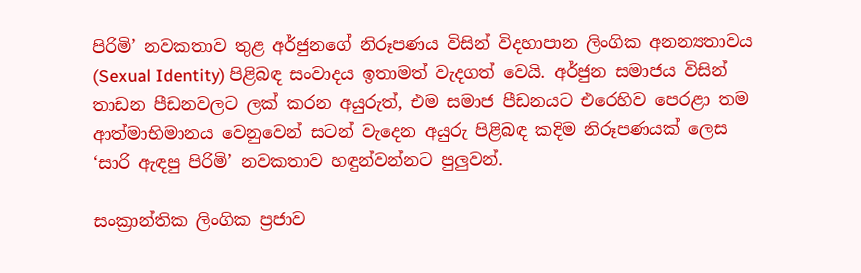පිරිමි’ නවකතාව තුළ අර්ජුනගේ නිරූපණය විසින් විදහාපාන ලිංගික අනන්‍යතාවය (Sexual Identity) පිළිබඳ සංවාදය ඉතාමත් වැදගත් වෙයි. අර්ජුන සමාජය විසින් තාඩන පීඩනවලට ලක් කරන අයුරුත්, එම සමාජ පීඩනයට එරෙහිව පෙරළා තම ආත්මාභිමානය වෙනුවෙන් සටන් වැදෙන අයුරු පිළිබඳ කදිම නිරූපණයක් ලෙස ‘සාරි ඇඳපු පිරිමි’ නවකතාව හඳුන්වන්නට පුලුවන්.

සංක්‍රාන්තික ලිංගික ප්‍රජාව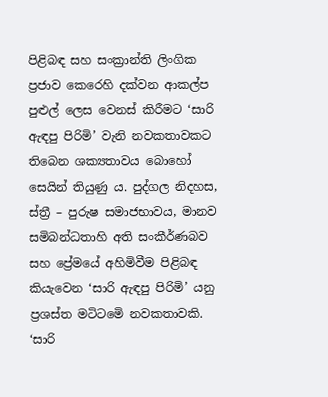පිළිබඳ සහ සංක්‍රාන්ති ලිංගික ප්‍රජාව කෙරෙහි දක්වන ආකල්ප පුළුල් ලෙස වෙනස් කිරීමට ‘සාරි ඇඳපු පිරිමි’ වැනි නවකතාවකට තිබෙන ශක්‍යතාවය බොහෝ සෙයින් තියුණු ය. පුද්ගල නිදහස, ස්ත්‍රී – පුරුෂ සමාජභාවය, මානව සමිබන්ධතාහි අති සංකීර්ණබව සහ ප්‍රේමයේ අහිමිවීම පිළිබඳ කියැවෙන ‘සාරි ඇඳපු පිරිමි’ යනු ප්‍රශස්ත මටිටමෙි නවකතාවකි. ‘සාරි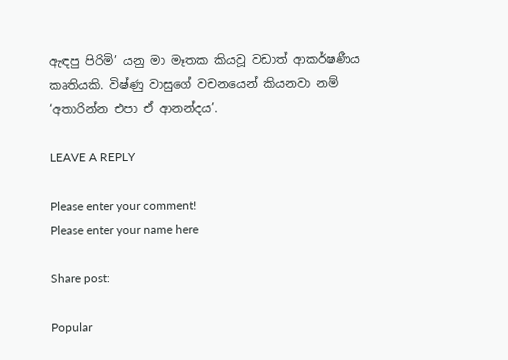ඇඳපු පිරිමි’ යනු මා මෑතක කියවූ වඩාත් ආකර්ෂණීය කෘතියකි. විෂ්ණු වාසුගේ වචනයෙන් කියනවා නම් ‘අතාරින්න එපා ඒ ආනන්දය’.

LEAVE A REPLY

Please enter your comment!
Please enter your name here

Share post:

Popular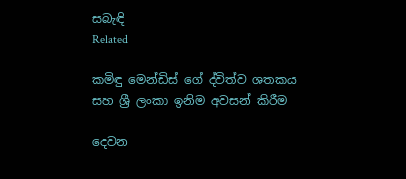සබැඳි
Related

කමිඳු මෙන්ඩිස් ගේ ද්විත්ව ශතකය සහ ශ්‍රී ලංකා ඉනිම අවසන් කිරීම

දෙවන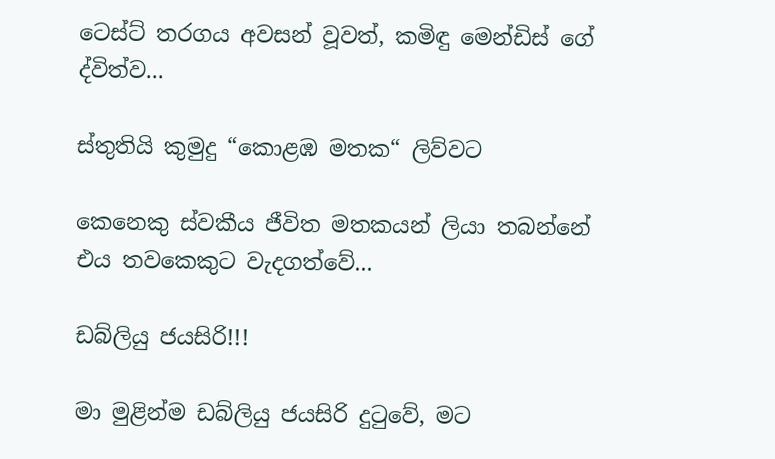ටෙස්ට් තරගය අවසන් වූවත්, කමිඳු මෙන්ඩිස් ගේ ද්විත්ව...

ස්තුතියි කුමුදු “කොළඹ මතක“ ලිව්වට

කෙනෙකු ස්වකීය ජීවිත මතකයන් ලියා තබන්නේ එය තවකෙකුට වැදගත්වේ...

ඩබ්ලියු ජයසිරි!!!

මා මුළින්ම ඩබ්ලියු ජයසිරි දුටුවේ, මට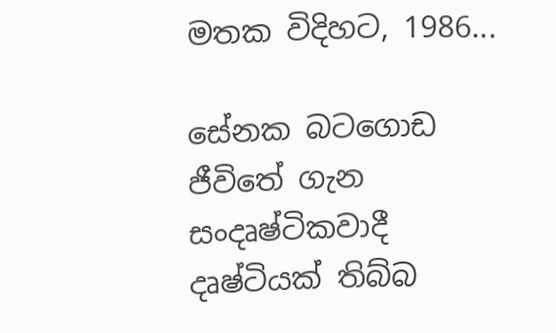මතක විදිහට, 1986...

සේනක බටගොඩ ජීවිතේ ගැන සංදෘෂ්ටිකවාදී දෘෂ්ටියක් තිබ්බ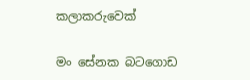කලාකරුවෙක්

මං සේනක බටගොඩ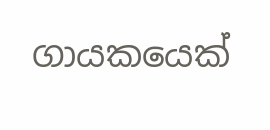ගායකයෙක්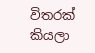විතරක් කියලා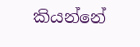කියන්නේ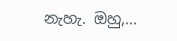නැහැ. ඔහු,...